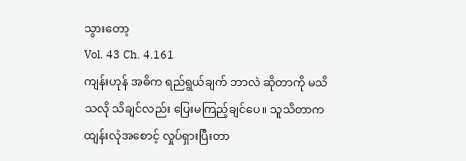သွားတော့
Vol. 43 Ch. 4.161
ကျန်းဟုန် အဓိက ရည်ရွယ်ချက် ဘာလဲ ဆိုတာကို မသိသလို သိချင်လည်း ပြေးမကြည့်ချင်ပေ။ သူသိတာက ထျန်းလုံအစောင့် လှုပ်ရှားပြီးတာ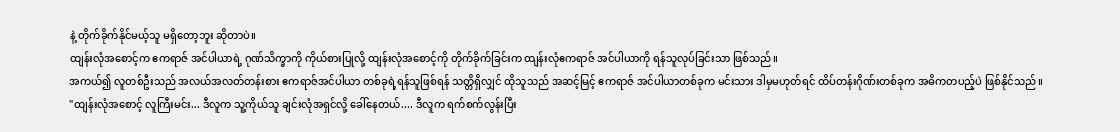နဲ့ တိုက်ခိုက်နိုင်မယ့်သူ မရှိတော့ဘူး ဆိုတာပဲ။
ထျန်းလုံအစောင့်က ဧကရာဇ် အင်ပါယာရဲ့ ဂုဏ်သိက္ခာကို ကိုယ်စားပြုလို့ ထျန်းလုံအစောင့်ကို တိုက်ခိုက်ခြင်းက ထျန်းလုံဧကရာဇ် အင်ပါယာကို ရန်သူလုပ်ခြင်းသာ ဖြစ်သည်။
အကယ်၍ လူတစ်ဦးသည် အလယ်အလတ်တန်းစား ဧကရာဇ်အင်ပါယာ တစ်ခုရဲ့ရန်သူဖြစ်ရန် သတ္တိရှိလျှင် ထိုသူသည် အဆင့်မြင့် ဧကရာဇ် အင်ပါယာတစ်ခုက မင်းသား ဒါမှမဟုတ်ရင် ထိပ်တန်းဂိုဏ်းတစ်ခုက အဓိကတပည့်ပဲ ဖြစ်နိုင်သည်။
"ထျန်းလုံအစောင့် လူကြီးမင်း... ဒီလူက သူ့ကိုယ်သူ ချင်းလုံအရှင်လို့ ခေါ်နေတယ်.... ဒီလူက ရက်စက်လွန်းပြီး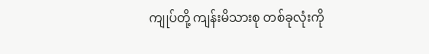ကျုပ်တို့ ကျန်းမိသားစု တစ်ခုလုံးကို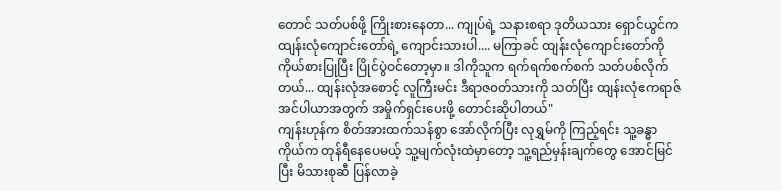တောင် သတ်ပစ်ဖို့ ကြိုးစားနေတာ... ကျုပ်ရဲ့ သနားစရာ ဒုတိယသား ရှောင်ယွင်က ထျန်းလုံကျောင်းတော်ရဲ့ ကျောင်းသားပါ.... မကြာခင် ထျန်းလုံကျောင်းတော်ကို ကိုယ်စားပြုပြီး ပြိုင်ပွဲဝင်တော့မှာ။ ဒါကိုသူက ရက်ရက်စက်စက် သတ်ပစ်လိုက်တယ်... ထျန်းလုံအစောင့် လူကြီးမင်း ဒီရာဇ၀တ်သားကို သတ်ပြီး ထျန်းလုံဧကရာဇ် အင်ပါယာအတွက် အမှိုက်ရှင်းပေးဖို့ တောင်းဆိုပါတယ်"
ကျန်းဟုန်က စိတ်အားထက်သန်စွာ အော်လိုက်ပြီး လုရွှမ်ကို ကြည့်ရင်း သူ့ခန္ဓာကိုယ်က တုန်ရီနေပေမယ့် သူ့မျက်လုံးထဲမှာတော့ သူ့ရည်မှန်းချက်တွေ အောင်မြင်ပြီး မိသားစုဆီ ပြန်လာခဲ့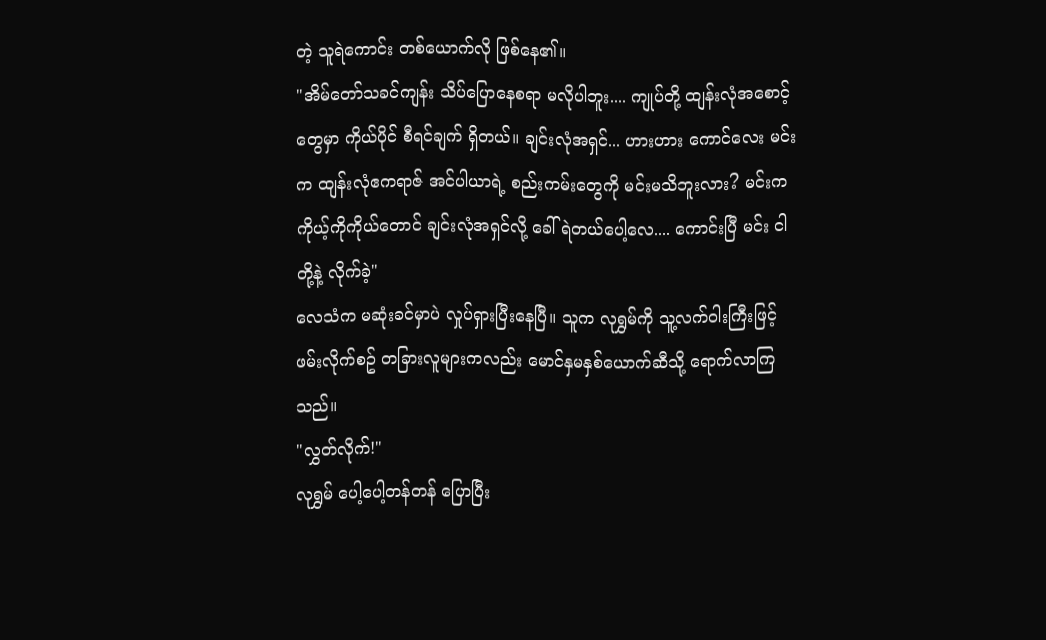တဲ့ သူရဲကောင်း တစ်ယောက်လို ဖြစ်နေ၏။
"အိမ်တော်သခင်ကျန်း သိပ်ပြောနေစရာ မလိုပါဘူး.... ကျုပ်တို့ ထျန်းလုံအစောင့်တွေမှာ ကိုယ်ပိုင် စီရင်ချက် ရှိတယ်။ ချင်းလုံအရှင်... ဟားဟား ကောင်လေး မင်းက ထျန်းလုံဧကရာဇ် အင်ပါယာရဲ့ စည်းကမ်းတွေကို မင်းမသိဘူးလား? မင်းက ကိုယ့်ကိုကိုယ်တောင် ချင်းလုံအရှင်လို့ ခေါ်ရဲတယ်ပေါ့လေ.... ကောင်းပြီ မင်း ငါတို့နဲ့ လိုက်ခဲ့"
လေသံက မဆုံးခင်မှာပဲ လှုပ်ရှားပြီးနေပြီ။ သူက လုရွှမ်ကို သူ့လက်ဝါးကြီးဖြင့် ဖမ်းလိုက်စဥ် တခြားလူများကလည်း မောင်နှမနှစ်ယောက်ဆီသို့ ရောက်လာကြသည်။
"လွှတ်လိုက်!"
လုရွှမ် ပေါ့ပေါ့တန်တန် ပြောပြီး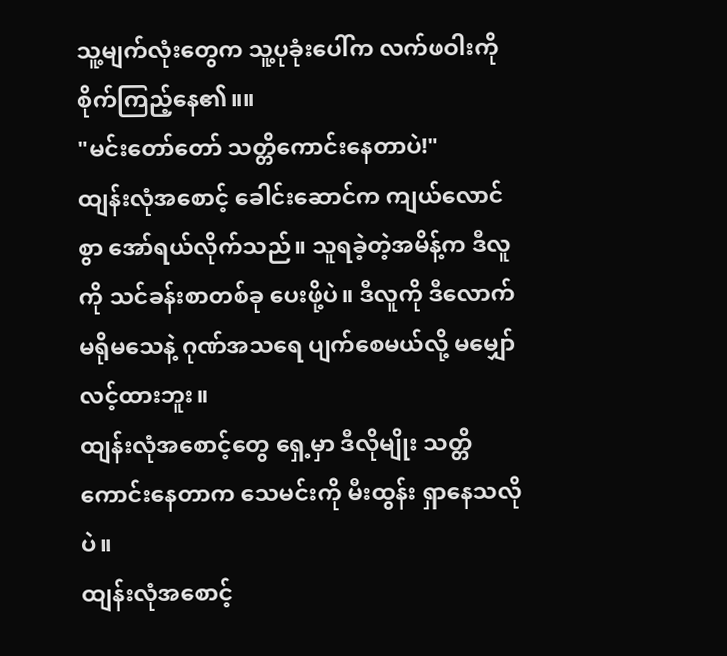သူ့မျက်လုံးတွေက သူ့ပုခုံးပေါ်က လက်ဖဝါးကို စိုက်ကြည့်နေ၏။။
"မင်းတော်တော် သတ္တိကောင်းနေတာပဲ!"
ထျန်းလုံအစောင့် ခေါင်းဆောင်က ကျယ်လောင်စွာ အော်ရယ်လိုက်သည်။ သူရခဲ့တဲ့အမိန့်က ဒီလူကို သင်ခန်းစာတစ်ခု ပေးဖို့ပဲ။ ဒီလူကို ဒီလောက် မရိုမသေနဲ့ ဂုဏ်အသရေ ပျက်စေမယ်လို့ မမျှော်လင့်ထားဘူး။
ထျန်းလုံအစောင့်တွေ ရှေ့မှာ ဒီလိုမျိုး သတ္တိကောင်းနေတာက သေမင်းကို မီးထွန်း ရှာနေသလိုပဲ။
ထျန်းလုံအစောင့်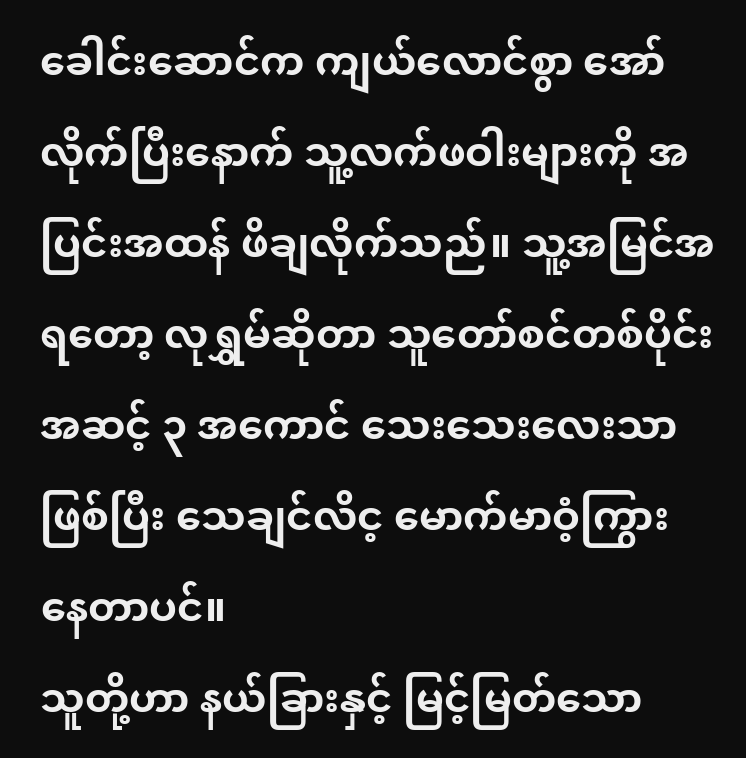ခေါင်းဆောင်က ကျယ်လောင်စွာ အော်လိုက်ပြီးနောက် သူ့လက်ဖဝါးများကို အပြင်းအထန် ဖိချလိုက်သည်။ သူ့အမြင်အရတော့ လုရွှမ်ဆိုတာ သူတော်စင်တစ်ပိုင်း အဆင့် ၃ အကောင် သေးသေးလေးသာ ဖြစ်ပြီး သေချင်လိင့ မောက်မာဝံ့ကြွား နေတာပင်။
သူတို့ဟာ နယ်ခြားနှင့် မြင့်မြတ်သော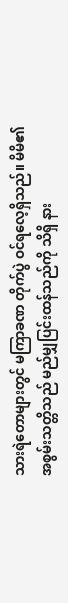သားရဲတောများတွင် မကြာခဏ တိုက်ပွဲ ဝင်ရလေ့ရှိသည်။ မိမိ၏ အစွမ်းသတ္တိသည် မည်မျှပြင်းထန်သည်ကို သိရှိ နား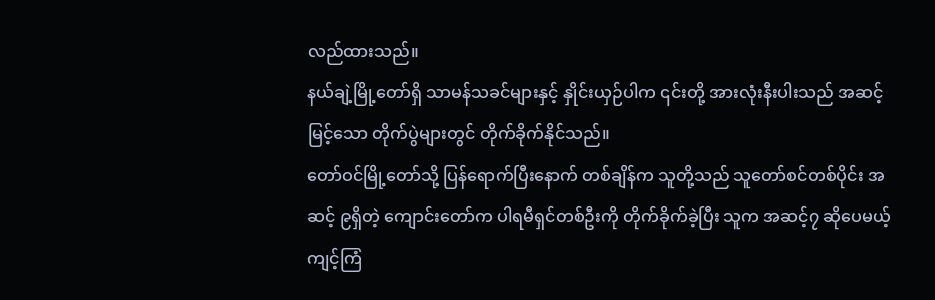လည်ထားသည်။
နယ်ချဲ့မြို့တော်ရှိ သာမန်သခင်များနှင့် နှိုင်းယှဉ်ပါက ၎င်းတို့ အားလုံးနီးပါးသည် အဆင့်မြင့်သော တိုက်ပွဲများတွင် တိုက်ခိုက်နိုင်သည်။
တော်ဝင်မြို့တော်သို့ ပြန်ရောက်ပြီးနောက် တစ်ချိန်က သူတို့သည် သူတော်စင်တစ်ပိုင်း အဆင့် ၉ရှိတဲ့ ကျောင်းတော်က ပါရမီရှင်တစ်ဦးကို တိုက်ခိုက်ခဲ့ပြီး သူက အဆင့်၇ ဆိုပေမယ့် ကျင့်ကြံ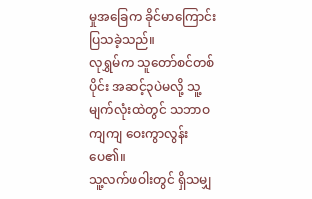မှုအခြေက ခိုင်မာကြောင်း ပြသခဲ့သည်။
လုရွှမ်က သူတော်စင်တစ်ပိုင်း အဆင့်၃ပဲမလို့ သူ့မျက်လုံးထဲတွင် သဘာဝကျကျ ဝေးကွာလွန်းပေ၏။
သူ့လက်ဖဝါးတွင် ရှိသမျှ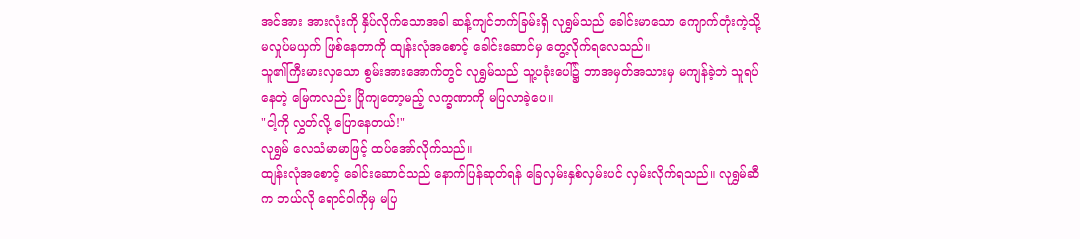အင်အား အားလုံးကို နှိပ်လိုက်သောအခါ ဆန့်ကျင်ဘက်ခြမ်းရှိ လုရွှမ်သည် ခေါင်းမာသော ကျောက်တုံးကဲ့သို့ မလှုပ်မယှက် ဖြစ်နေတာကို ထျန်းလုံအစောင့် ခေါင်းဆောင်မှ တွေ့လိုက်ရလေသည်။
သူ၏ကြီးမားလှသော စွမ်းအားအောက်တွင် လုရွှမ်သည် သူ့ပခုံးပေါ်၌ ဘာအမှတ်အသားမှ မကျန်ခဲ့ဘဲ သူရပ်နေတဲ့ မြေကလည်း ပြိုကျတော့မည့် လက္ခဏာကို မပြလာခဲ့ပေ။
"ငါ့ကို လွှတ်လို့ ပြောနေတယ်!"
လုရွှမ် လေသံမာမာဖြင့် ထပ်အော်လိုက်သည်။
ထျန်းလုံအစောင့် ခေါင်းဆောင်သည် နောက်ပြန်ဆုတ်ရန် ခြေလှမ်းနှစ်လှမ်းပင် လှမ်းလိုက်ရသည်။ လုရွှမ်ဆီက ဘယ်လို ရောင်ဝါကိုမှ မပြ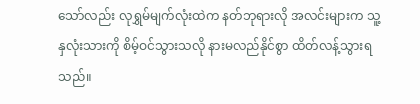သော်လည်း လုရွှမ်မျက်လုံးထဲက နတ်ဘုရားလို အလင်းများက သူ့နှလုံးသားကို စိမ့်ဝင်သွားသလို နားမလည်နိုင်စွာ ထိတ်လန့်သွားရသည်။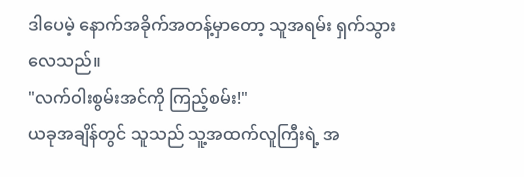ဒါပေမဲ့ နောက်အခိုက်အတန့်မှာတော့ သူအရမ်း ရှက်သွားလေသည်။
"လက်ဝါးစွမ်းအင်ကို ကြည့်စမ်း!"
ယခုအချိန်တွင် သူသည် သူ့အထက်လူကြီးရဲ့ အ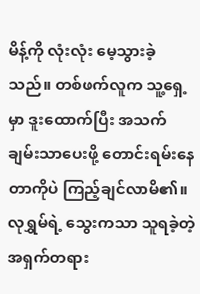မိန့်ကို လုံးလုံး မေ့သွားခဲ့သည်။ တစ်ဖက်လူက သူ့ရှေ့မှာ ဒူးထောက်ပြီး အသက်ချမ်းသာပေးဖို့ တောင်းရမ်းနေတာကိုပဲ ကြည့်ချင်လာမိ၏။
လုရွှမ်ရဲ့ သွေးကသာ သူရခဲ့တဲ့ အရှက်တရား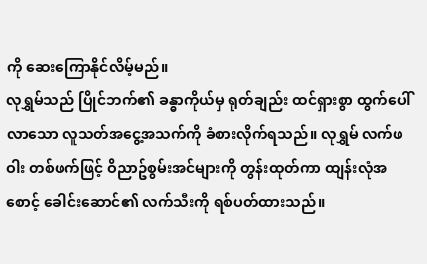ကို ဆေးကြောနိုင်လိမ့်မည်။
လုရွှမ်သည် ပြိုင်ဘက်၏ ခန္ဓာကိုယ်မှ ရုတ်ချည်း ထင်ရှားစွာ ထွက်ပေါ်လာသော လူသတ်အငွေ့အသက်ကို ခံစားလိုက်ရသည်။ လုရွှမ် လက်ဖဝါး တစ်ဖက်ဖြင့် ဝိညာဥ်စွမ်းအင်များကို တွန်းထုတ်ကာ ထျန်းလုံအစောင့် ခေါင်းဆောင်၏ လက်သီးကို ရစ်ပတ်ထားသည်။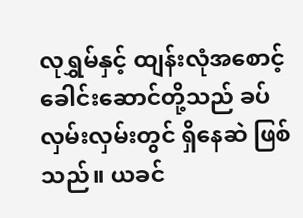လုရွှမ်နှင့် ထျန်းလုံအစောင့် ခေါင်းဆောင်တို့သည် ခပ်လှမ်းလှမ်းတွင် ရှိနေဆဲ ဖြစ်သည်။ ယခင်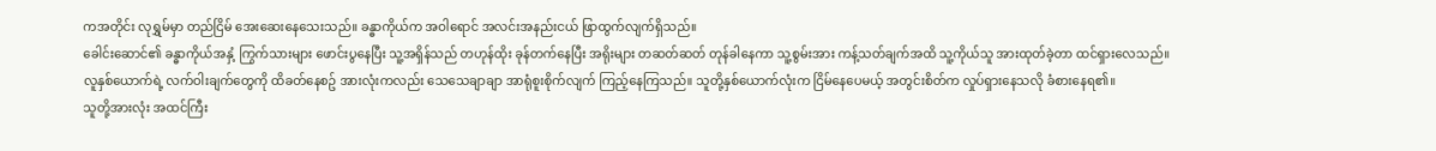ကအတိုင်း လုရွှမ်မှာ တည်ငြိမ် အေးဆေးနေသေးသည်။ ခန္ဓာကိုယ်က အဝါရောင် အလင်းအနည်းငယ် ဖြာထွက်လျက်ရှိသည်။
ခေါင်းဆောင်၏ ခန္ဓာကိုယ်အနှံ့ ကြွက်သားများ ဖောင်းပွနေပြီး သူ့အရှိန်သည် တဟုန်ထိုး ခုန်တက်နေပြီး အရိုးများ တဆတ်ဆတ် တုန်ခါနေကာ သူ့စွမ်းအား ကန့်သတ်ချက်အထိ သူ့ကိုယ်သူ အားထုတ်ခဲ့တာ ထင်ရှားလေသည်။
လူနှစ်ယောက်ရဲ့ လက်ဝါးချက်တွေကို ထိခတ်နေစဥ် အားလုံးကလည်း သေသေချာချာ အာရုံစူးစိုက်လျက် ကြည့်နေကြသည်။ သူတို့နှစ်ယောက်လုံးက ငြိမ်နေပေမယ့် အတွင်းစိတ်က လှုပ်ရှားနေသလို ခံစားနေရ၏။
သူတို့အားလုံး အထင်ကြီး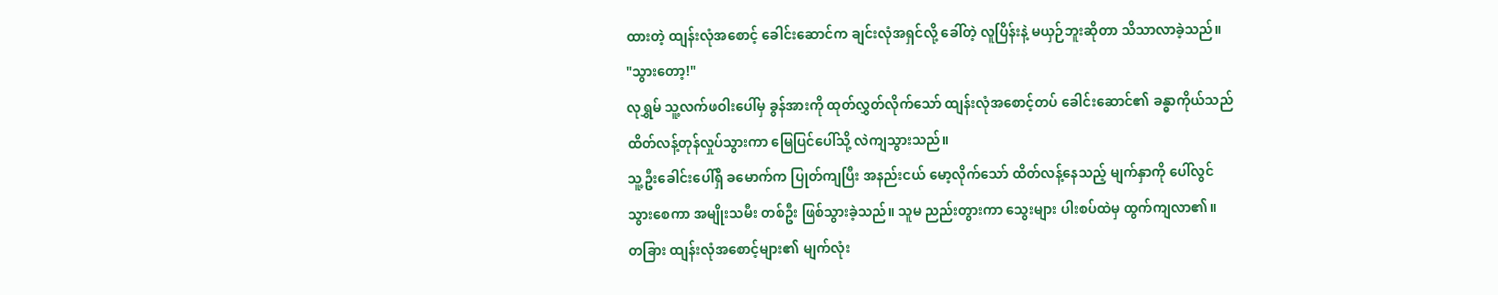ထားတဲ့ ထျန်းလုံအစောင့် ခေါင်းဆောင်က ချင်းလုံအရှင်လို့ ခေါ်တဲ့ လူပြိန်းနဲ့ မယှဉ်ဘူးဆိုတာ သိသာလာခဲ့သည်။
"သွားတော့!"
လုရွှမ် သူ့လက်ဖဝါးပေါ်မှ ခွန်အားကို ထုတ်လွှတ်လိုက်သော် ထျန်းလုံအစောင့်တပ် ခေါင်းဆောင်၏ ခန္ဓာကိုယ်သည် ထိတ်လန့်တုန်လှုပ်သွားကာ မြေပြင်ပေါ်သို့ လဲကျသွားသည်။
သူ့ဦးခေါင်းပေါ်ရှိ ခမောက်က ပြုတ်ကျပြီး အနည်းငယ် မော့လိုက်သော် ထိတ်လန့်နေသည့် မျက်နှာကို ပေါ်လွင်သွားစေကာ အမျိုးသမီး တစ်ဦး ဖြစ်သွားခဲ့သည်။ သူမ ညည်းတွားကာ သွေးများ ပါးစပ်ထဲမှ ထွက်ကျလာ၏။
တခြား ထျန်းလုံအစောင့်များ၏ မျက်လုံး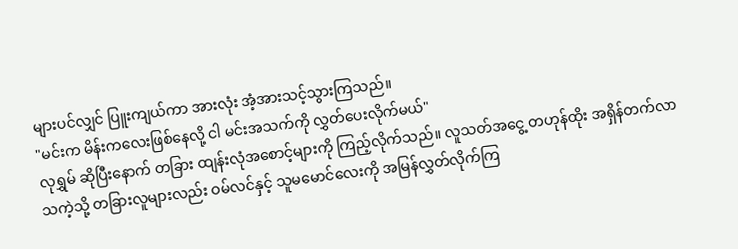များပင်လျှင် ပြူးကျယ်ကာ အားလုံး အံ့အားသင့်သွားကြသည်။
"မင်းက မိန်းကလေးဖြစ်နေလို့ ငါ မင်းအသက်ကို လွှတ်ပေးလိုက်မယ်"
လုရွှမ် ဆိုပြီးနောက် တခြား ထျန်းလုံအစောင့်များကို ကြည့်လိုက်သည်။ လူသတ်အငွေ့ တဟုန်ထိုး အရှိန်တက်လာသကဲ့သို့ တခြားလူများလည်း ဝမ်လင်နှင့် သူမမောင်လေးကို အမြန်လွှတ်လိုက်ကြ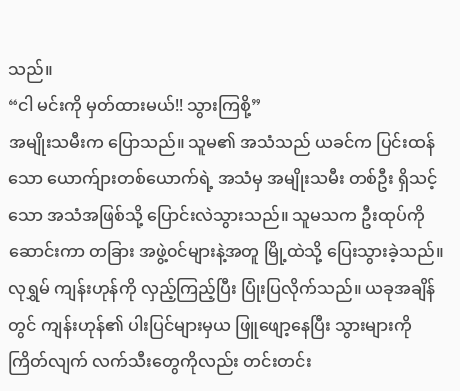သည်။
“ငါ မင်းကို မှတ်ထားမယ်!! သွားကြစို့”
အမျိုးသမီးက ပြောသည်။ သူမ၏ အသံသည် ယခင်က ပြင်းထန်သော ယောက်ျားတစ်ယောက်ရဲ့ အသံမှ အမျိုးသမီး တစ်ဦး ရှိသင့်သော အသံအဖြစ်သို့ ပြောင်းလဲသွားသည်။ သူမသက ဦးထုပ်ကို ဆောင်းကာ တခြား အဖွဲ့၀င်များနဲ့အတူ မြို့ထဲသို့ ပြေးသွားခဲ့သည်။
လုရွှမ် ကျန်းဟုန်ကို လှည့်ကြည့်ပြီး ပြုံးပြလိုက်သည်။ ယခုအချိန်တွင် ကျန်းဟုန်၏ ပါးပြင်များမှယ ဖြူဖျော့နေပြီး သွားများကို ကြိတ်လျက် လက်သီးတွေကိုလည်း တင်းတင်း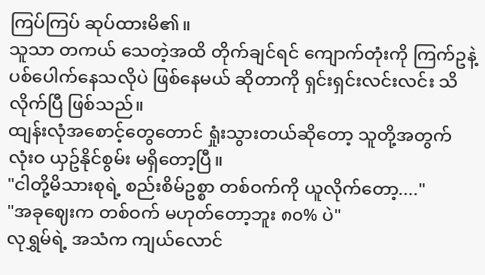ကြပ်ကြပ် ဆုပ်ထားမိ၏။
သူသာ တကယ် သေတဲ့အထိ တိုက်ချင်ရင် ကျောက်တုံးကို ကြက်ဥနဲ့ ပစ်ပေါက်နေသလိုပဲ ဖြစ်နေမယ် ဆိုတာကို ရှင်းရှင်းလင်းလင်း သိလိုက်ပြီ ဖြစ်သည်။
ထျန်းလုံအစောင့်တွေတောင် ရှုံးသွားတယ်ဆိုတော့ သူတို့အတွက် လုံးဝ ယှဥ်နိုင်စွမ်း မရှိတော့ပြီ။
"ငါတို့မိသားစုရဲ့ စည်းစိမ်ဥစ္စာ တစ်ဝက်ကို ယူလိုက်တော့...."
"အခုဈေးက တစ်ဝက် မဟုတ်တော့ဘူး ၈၀% ပဲ"
လုရွှမ်ရဲ့ အသံက ကျယ်လောင်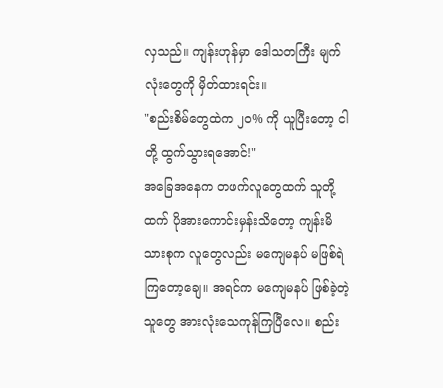လှသည်။ ကျန်းဟုန်မှာ ဒေါသတကြီး မျက်လုံးတွေကို မှိတ်ထားရင်း။
"စည်းစိမ်တွေထဲက ၂၀% ကို ယူပြီးတော့ ငါတို့ ထွက်သွားရအောင်!"
အခြေအနေက တဖက်လူတွေထက် သူတို့ထက် ပိုအားကောင်းမှန်းသိတော့ ကျန်းမိသားစုက လူတွေလည်း မကျေမနပ် မဖြစ်ရဲကြတော့ချေ။ အရင်က မကျေမနပ် ဖြစ်ခဲ့တဲ့သူတွေ အားလုံးသေကုန်ကြပြီလေ။ စည်း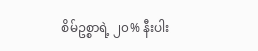စိမ်ဥစ္စာရဲ့ ၂၀% နီးပါး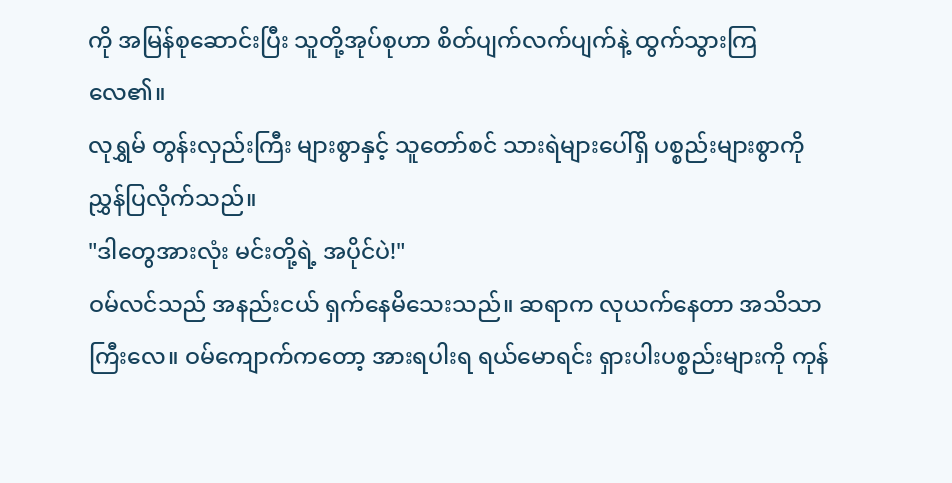ကို အမြန်စုဆောင်းပြီး သူတို့အုပ်စုဟာ စိတ်ပျက်လက်ပျက်နဲ့ ထွက်သွားကြလေ၏။
လုရွှမ် တွန်းလှည်းကြီး များစွာနှင့် သူတော်စင် သားရဲများပေါ်ရှိ ပစ္စည်းများစွာကို ညွှန်ပြလိုက်သည်။
"ဒါတွေအားလုံး မင်းတို့ရဲ့ အပိုင်ပဲ!"
ဝမ်လင်သည် အနည်းငယ် ရှက်နေမိသေးသည်။ ဆရာက လုယက်နေတာ အသိသာကြီးလေ။ ဝမ်ကျောက်ကတော့ အားရပါးရ ရယ်မောရင်း ရှားပါးပစ္စည်းများကို ကုန်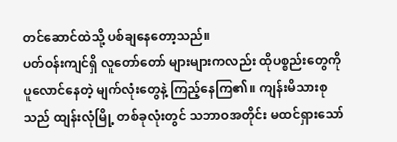တင်ဆောင်ထဲသို့ ပစ်ချနေတော့သည်။
ပတ်ဝန်းကျင်ရှိ လူတော်တော် များများကလည်း ထိုပစ္စည်းတွေကို ပူလောင်နေတဲ့ မျက်လုံးတွေနဲ့ ကြည့်နေကြ၏။ ကျန်းမိသားစုသည် ထျန်းလုံမြို့ တစ်ခုလုံးတွင် သဘာဝအတိုင်း မထင်ရှားသော်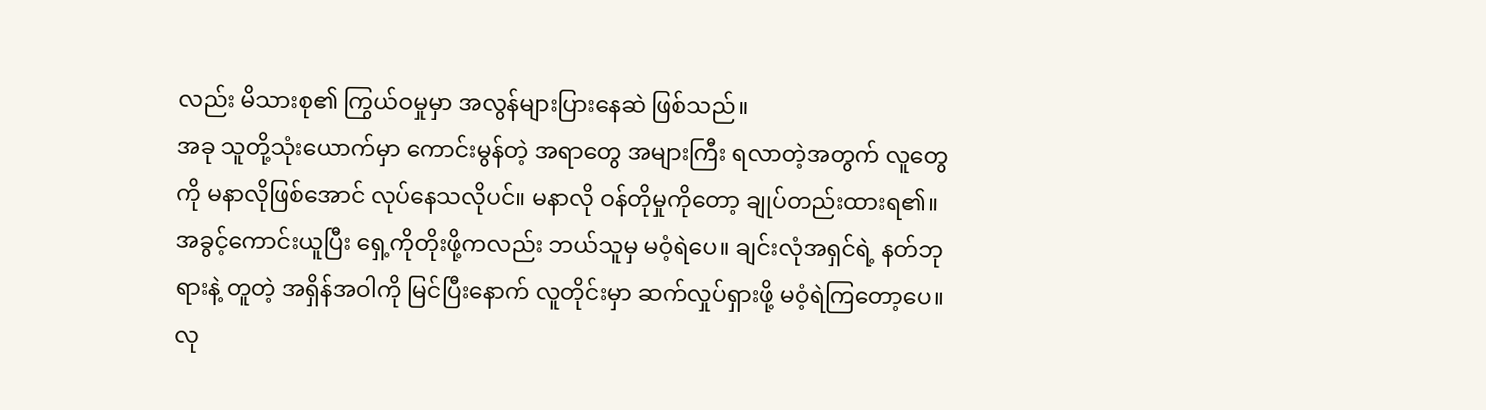လည်း မိသားစု၏ ကြွယ်ဝမှုမှာ အလွန်များပြားနေဆဲ ဖြစ်သည်။
အခု သူတို့သုံးယောက်မှာ ကောင်းမွန်တဲ့ အရာတွေ အများကြီး ရလာတဲ့အတွက် လူတွေကို မနာလိုဖြစ်အောင် လုပ်နေသလိုပင်။ မနာလို ဝန်တိုမှုကိုတော့ ချုပ်တည်းထားရ၏။
အခွင့်ကောင်းယူပြီး ရှေ့ကိုတိုးဖို့ကလည်း ဘယ်သူမှ မဝံ့ရဲပေ။ ချင်းလုံအရှင်ရဲ့ နတ်ဘုရားနဲ့ တူတဲ့ အရှိန်အဝါကို မြင်ပြီးနောက် လူတိုင်းမှာ ဆက်လှုပ်ရှားဖို့ မဝံ့ရဲကြတော့ပေ။
လု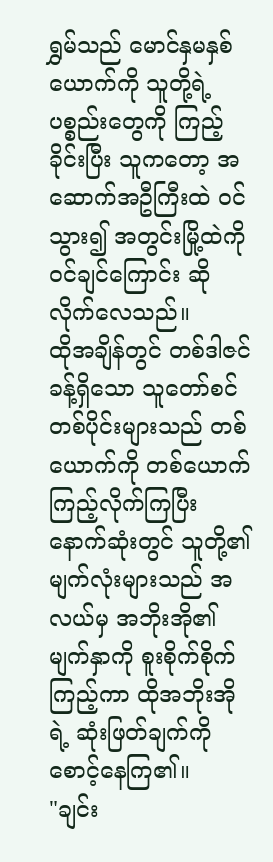ရွှမ်သည် မောင်နှမနှစ်ယောက်ကို သူတို့ရဲ့ ပစ္စည်းတွေကို ကြည့်ခိုင်းပြီး သူကတော့ အဆောက်အဦကြီးထဲ ဝင်သွား၍ အတွင်းမြို့ထဲကို ဝင်ချင်ကြောင်း ဆိုလိုက်လေသည်။
ထိုအချိန်တွင် တစ်ဒါဇင်ခန့်ရှိသော သူတော်စင်တစ်ပိုင်းများသည် တစ်ယောက်ကို တစ်ယောက် ကြည့်လိုက်ကြပြီး နောက်ဆုံးတွင် သူတို့၏ မျက်လုံးများသည် အလယ်မှ အဘိုးအို၏ မျက်နှာကို စူးစိုက်စိုက်ကြည့်ကာ ထိုအဘိုးအိုရဲ့ ဆုံးဖြတ်ချက်ကို စောင့်နေကြ၏။
"ချင်း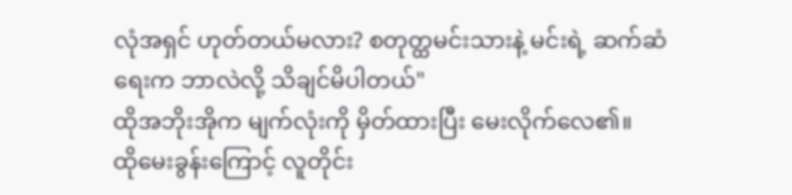လုံအရှင် ဟုတ်တယ်မလား? စတုတ္ထမင်းသားနဲ့ မင်းရဲ့ ဆက်ဆံရေးက ဘာလဲလို့ သိချင်မိပါတယ်"
ထိုအဘိုးအိုက မျက်လုံးကို မှိတ်ထားပြီး မေးလိုက်လေ၏။
ထိုမေးခွန်းကြောင့် လူတိုင်း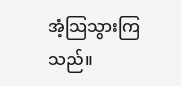အံ့သြသွားကြသည်။